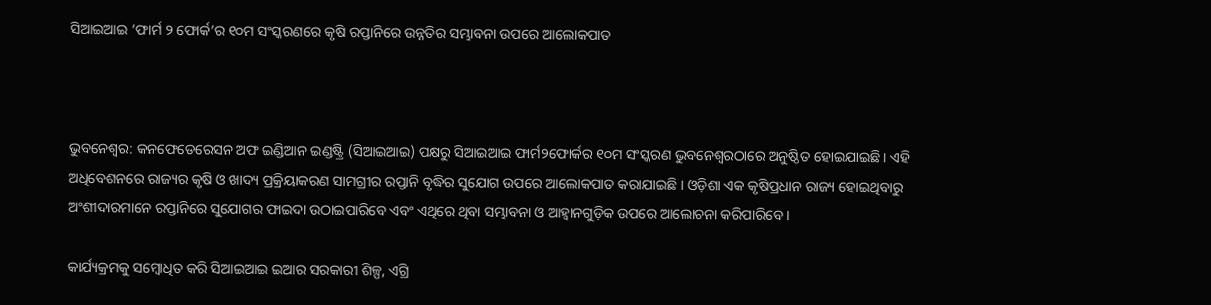ସିଆଇଆଇ ‘ଫାର୍ମ ୨ ଫୋର୍କ’ର ୧୦ମ ସଂସ୍କରଣରେ କୃଷି ରପ୍ତାନିରେ ଉନ୍ନତିର ସମ୍ଭାବନା ଉପରେ ଆଲୋକପାତ



ଭୁବନେଶ୍ୱର: କନଫେଡେରେସନ ଅଫ ଇଣ୍ଡିଆନ ଇଣ୍ଡଷ୍ଟ୍ରି (ସିଆଇଆଇ) ପକ୍ଷରୁ ସିଆଇଆଇ ଫାର୍ମ୨ଫୋର୍କର ୧୦ମ ସଂସ୍କରଣ ଭୁବନେଶ୍ୱରଠାରେ ଅନୁଷ୍ଠିତ ହୋଇଯାଇଛି । ଏହି ଅଧିବେଶନରେ ରାଜ୍ୟର କୃଷି ଓ ଖାଦ୍ୟ ପ୍ରକ୍ରିୟାକରଣ ସାମଗ୍ରୀର ରପ୍ତାନି ବୃଦ୍ଧିର ସୁଯୋଗ ଉପରେ ଆଲୋକପାତ କରାଯାଇଛି । ଓଡ଼ିଶା ଏକ କୃଷିପ୍ରଧାନ ରାଜ୍ୟ ହୋଇଥିବାରୁ ଅଂଶୀଦାରମାନେ ରପ୍ତାନିରେ ସୁଯୋଗର ଫାଇଦା ଉଠାଇପାରିବେ ଏବଂ ଏଥିରେ ଥିବା ସମ୍ଭାବନା ଓ ଆହ୍ୱାନଗୁଡ଼ିକ ଉପରେ ଆଲୋଚନା କରିପାରିବେ ।

କାର୍ଯ୍ୟକ୍ରମକୁ ସମ୍ବୋଧିତ କରି ସିଆଇଆଇ ଇଆର ସରକାରୀ ଶିଳ୍ପ, ଏଗ୍ରି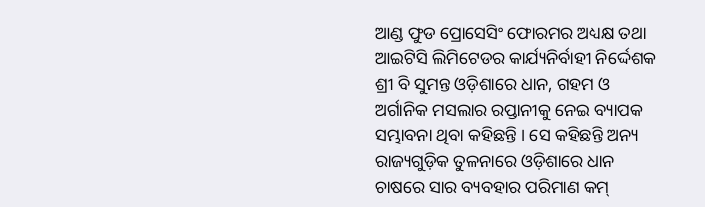ଆଣ୍ଡ ଫୁଡ ପ୍ରୋସେସିଂ ଫୋରମର ଅଧ୍ୟକ୍ଷ ତଥା ଆଇଟିସି ଲିମିଟେଡର କାର୍ଯ୍ୟନିର୍ବାହୀ ନିର୍ଦ୍ଦେଶକ ଶ୍ରୀ ବି ସୁମନ୍ତ ଓଡ଼ିଶାରେ ଧାନ, ଗହମ ଓ ଅର୍ଗାନିକ ମସଲାର ରପ୍ତାନୀକୁ ନେଇ ବ୍ୟାପକ ସମ୍ଭାବନା ଥିବା କହିଛନ୍ତି । ସେ କହିଛନ୍ତି ଅନ୍ୟ ରାଜ୍ୟଗୁଡ଼ିକ ତୁଳନାରେ ଓଡ଼ିଶାରେ ଧାନ ଚାଷରେ ସାର ବ୍ୟବହାର ପରିମାଣ କମ୍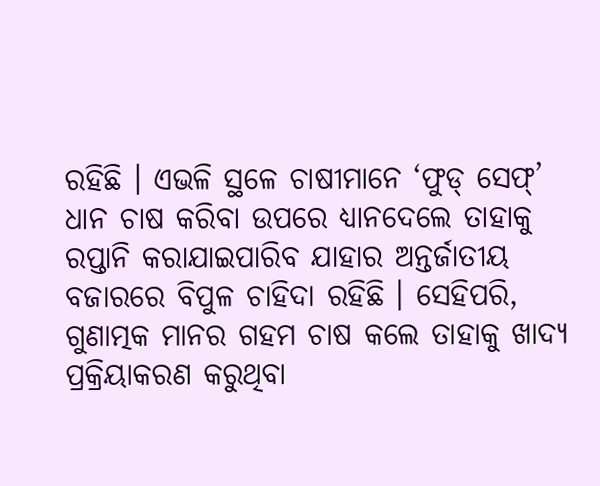ରହିଛି । ଏଭଳି ସ୍ଥଳେ ଚାଷୀମାନେ ‘ଫୁଡ୍ ସେଫ୍‌’ ଧାନ ଚାଷ କରିବା ଉପରେ ଧ୍ୟାନଦେଲେ ତାହାକୁ ରପ୍ତାନି କରାଯାଇପାରିବ ଯାହାର ଅନ୍ତର୍ଜାତୀୟ ବଜାରରେ ବିପୁଳ ଚାହିଦା ରହିଛି । ସେହିପରି, ଗୁଣାତ୍ମକ ମାନର ଗହମ ଚାଷ କଲେ ତାହାକୁ ଖାଦ୍ୟ ପ୍ରକ୍ରିୟାକରଣ କରୁଥିବା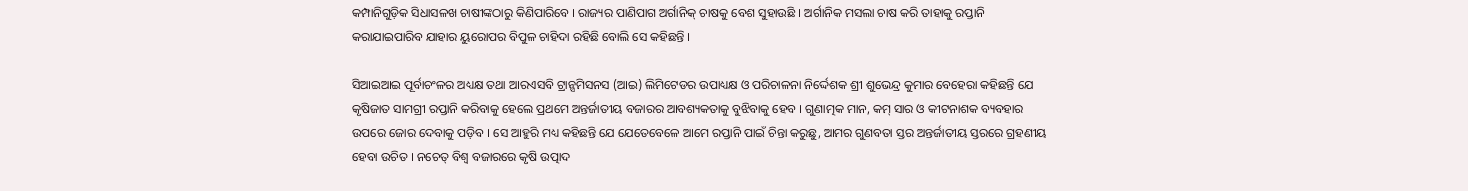କମ୍ପାନିଗୁଡ଼ିକ ସିଧାସଳଖ ଚାଷୀଙ୍କଠାରୁ କିଣିପାରିବେ । ରାଜ୍ୟର ପାଣିପାଗ ଅର୍ଗାନିକ୍ ଚାଷକୁ ବେଶ ସୁହାଉଛି । ଅର୍ଗାନିକ ମସଲା ଚାଷ କରି ତାହାକୁ ରପ୍ତାନି କରାଯାଇପାରିବ ଯାହାର ୟୁରୋପର ବିପୁଳ ଚାହିଦା ରହିଛି ବୋଲି ସେ କହିଛନ୍ତି ।

ସିଆଇଆଇ ପୂର୍ବାଚଂଳର ଅଧ୍ୟକ୍ଷ ତଥା ଆରଏସବି ଟ୍ରାନ୍ସମିସନସ (ଆଇ) ଲିମିଟେଡର ଉପାଧ୍ୟକ୍ଷ ଓ ପରିଚାଳନା ନିର୍ଦ୍ଦେଶକ ଶ୍ରୀ ଶୁଭେନ୍ଦ୍ର କୁମାର ବେହେରା କହିଛନ୍ତି ଯେ କୃଷିଜାତ ସାମଗ୍ରୀ ରପ୍ତାନି କରିବାକୁ ହେଲେ ପ୍ରଥମେ ଅନ୍ତର୍ଜାତୀୟ ବଜାରର ଆବଶ୍ୟକତାକୁ ବୁଝିବାକୁ ହେବ । ଗୁଣାତ୍ମକ ମାନ, କମ୍ ସାର ଓ କୀଟନାଶକ ବ୍ୟବହାର ଉପରେ ଜୋର ଦେବାକୁ ପଡ଼ିବ । ସେ ଆହୁରି ମଧ୍ୟ କହିଛନ୍ତି ଯେ ଯେତେବେଳେ ଆମେ ରପ୍ତାନି ପାଇଁ ଚିନ୍ତା କରୁଛୁ, ଆମର ଗୁଣବତା ସ୍ତର ଅନ୍ତର୍ଜାତୀୟ ସ୍ତରରେ ଗ୍ରହଣୀୟ ହେବା ଉଚିତ । ନଚେତ୍ ବିଶ୍ୱ ବଜାରରେ କୃଷି ଉତ୍ପାଦ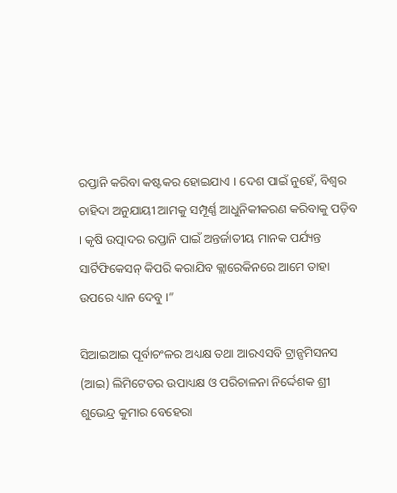ରପ୍ତାନି କରିବା କଷ୍ଟକର ହୋଇଯାଏ । ଦେଶ ପାଇଁ ନୁହେଁ, ବିଶ୍ୱର ଚାହିଦା ଅନୁଯାୟୀ ଆମକୁ ସମ୍ପୂର୍ଣ୍ଣ ଆଧୁନିକୀକରଣ କରିବାକୁ ପଡ଼ିବ । କୃଷି ଉତ୍ପାଦର ରପ୍ତାନି ପାଇଁ ଅନ୍ତର୍ଜାତୀୟ ମାନକ ପର୍ଯ୍ୟନ୍ତ ସାର୍ଟିଫିକେସନ୍ କିପରି କରାଯିବ କ୍ଲାରେକିନରେ ଆମେ ତାହା ଉପରେ ଧ୍ୟାନ ଦେବୁ ।”

ସିଆଇଆଇ ପୂର୍ବାଚଂଳର ଅଧ୍ୟକ୍ଷ ତଥା ଆରଏସବି ଟ୍ରାନ୍ସମିସନସ (ଆଇ) ଲିମିଟେଡର ଉପାଧ୍ୟକ୍ଷ ଓ ପରିଚାଳନା ନିର୍ଦ୍ଦେଶକ ଶ୍ରୀ ଶୁଭେନ୍ଦ୍ର କୁମାର ବେହେରା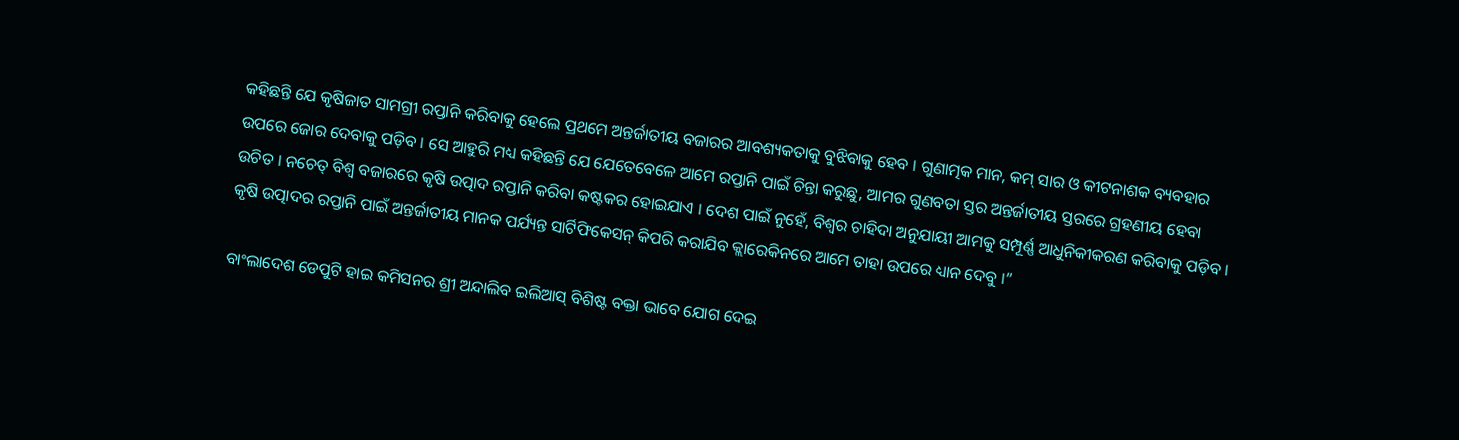କହିଛନ୍ତି ଯେ କୃଷିଜାତ ସାମଗ୍ରୀ ରପ୍ତାନି କରିବାକୁ ହେଲେ ପ୍ରଥମେ ଅନ୍ତର୍ଜାତୀୟ ବଜାରର ଆବଶ୍ୟକତାକୁ ବୁଝିବାକୁ ହେବ । ଗୁଣାତ୍ମକ ମାନ, କମ୍ ସାର ଓ କୀଟନାଶକ ବ୍ୟବହାର ଉପରେ ଜୋର ଦେବାକୁ ପଡ଼ିବ । ସେ ଆହୁରି ମଧ୍ୟ କହିଛନ୍ତି ଯେ ଯେତେବେଳେ ଆମେ ରପ୍ତାନି ପାଇଁ ଚିନ୍ତା କରୁଛୁ, ଆମର ଗୁଣବତା ସ୍ତର ଅନ୍ତର୍ଜାତୀୟ ସ୍ତରରେ ଗ୍ରହଣୀୟ ହେବା ଉଚିତ । ନଚେତ୍ ବିଶ୍ୱ ବଜାରରେ କୃଷି ଉତ୍ପାଦ ରପ୍ତାନି କରିବା କଷ୍ଟକର ହୋଇଯାଏ । ଦେଶ ପାଇଁ ନୁହେଁ, ବିଶ୍ୱର ଚାହିଦା ଅନୁଯାୟୀ ଆମକୁ ସମ୍ପୂର୍ଣ୍ଣ ଆଧୁନିକୀକରଣ କରିବାକୁ ପଡ଼ିବ । କୃଷି ଉତ୍ପାଦର ରପ୍ତାନି ପାଇଁ ଅନ୍ତର୍ଜାତୀୟ ମାନକ ପର୍ଯ୍ୟନ୍ତ ସାର୍ଟିଫିକେସନ୍ କିପରି କରାଯିବ କ୍ଲାରେକିନରେ ଆମେ ତାହା ଉପରେ ଧ୍ୟାନ ଦେବୁ ।”

ବାଂଲାଦେଶ ଡେପୁଟି ହାଇ କମିସନର ଶ୍ରୀ ଅନ୍ଦାଲିବ ଇଲିଆସ୍ ବିଶିଷ୍ଟ ବକ୍ତା ଭାବେ ଯୋଗ ଦେଇ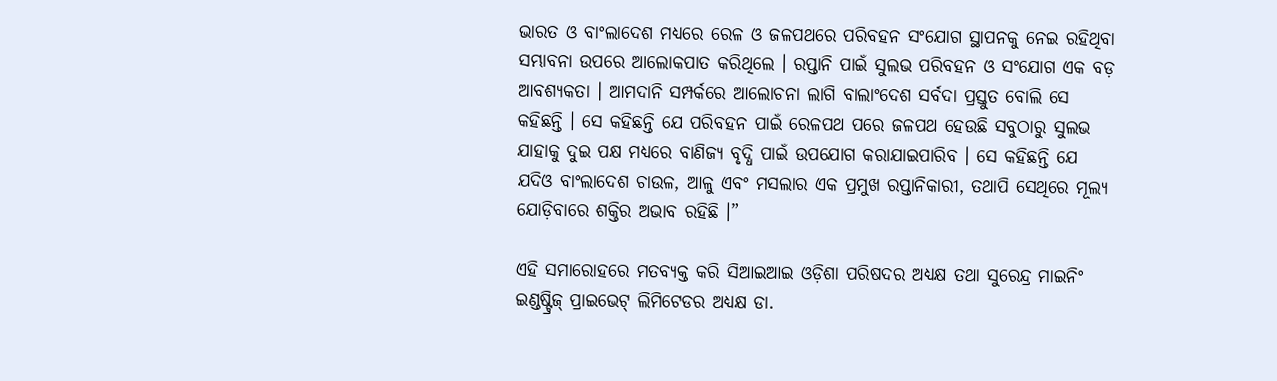ଭାରତ ଓ ବାଂଲାଦେଶ ମଧ୍ୟରେ ରେଳ ଓ ଜଳପଥରେ ପରିବହନ ସଂଯୋଗ ସ୍ଥାପନକୁ ନେଇ ରହିଥିବା ସମ୍ଭାବନା ଉପରେ ଆଲୋକପାତ କରିଥିଲେ । ରପ୍ତାନି ପାଇଁ ସୁଲଭ ପରିବହନ ଓ ସଂଯୋଗ ଏକ ବଡ଼ ଆବଶ୍ୟକତା । ଆମଦାନି ସମ୍ପର୍କରେ ଆଲୋଚନା ଲାଗି ବାଲାଂଦେଶ ସର୍ବଦା ପ୍ରସ୍ତୁତ ବୋଲି ସେ କହିଛନ୍ତି । ସେ କହିଛନ୍ତି ଯେ ପରିବହନ ପାଇଁ ରେଳପଥ ପରେ ଜଳପଥ ହେଉଛି ସବୁଠାରୁ ସୁଲଭ ଯାହାକୁ ଦୁଇ ପକ୍ଷ ମଧ୍ୟରେ ବାଣିଜ୍ୟ ବୃଦ୍ଧି ପାଇଁ ଉପଯୋଗ କରାଯାଇପାରିବ । ସେ କହିଛନ୍ତି ଯେ ଯଦିଓ ବାଂଲାଦେଶ ଚାଉଳ, ଆଳୁ ଏବଂ ମସଲାର ଏକ ପ୍ରମୁଖ ରପ୍ତାନିକାରୀ, ତଥାପି ସେଥିରେ ମୂଲ୍ୟ ଯୋଡ଼ିବାରେ ଶକ୍ତିର ଅଭାବ ରହିଛି ।”

ଏହି ସମାରୋହରେ ମତବ୍ୟକ୍ତ କରି ସିଆଇଆଇ ଓଡ଼ିଶା ପରିଷଦର ଅଧ୍ୟକ୍ଷ ତଥା ସୁରେନ୍ଦ୍ର ମାଇନିଂ ଇଣ୍ଡଷ୍ଟ୍ରିଜ୍ ପ୍ରାଇଭେଟ୍ ଲିମିଟେଡର ଅଧ୍ୟକ୍ଷ ଡା.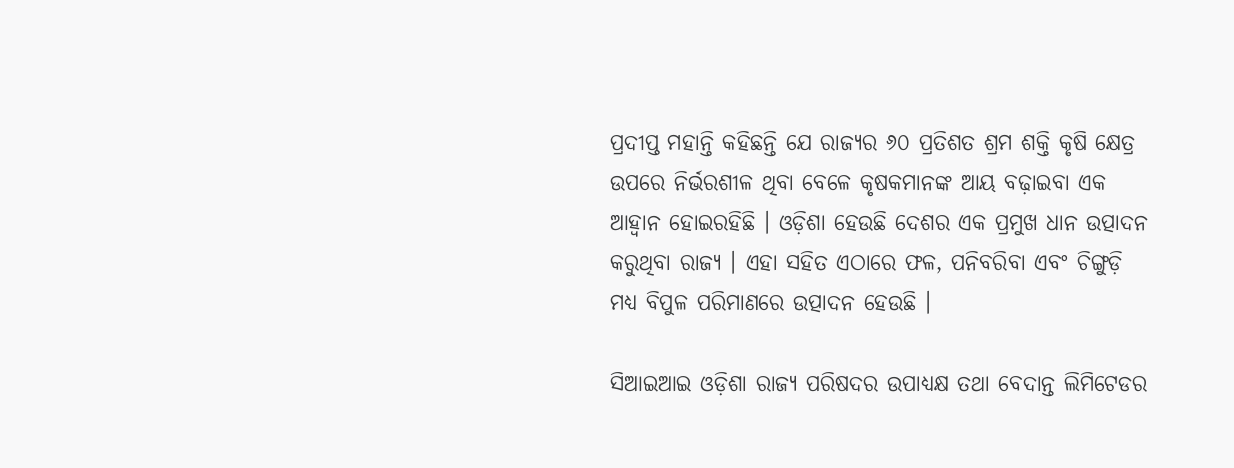ପ୍ରଦୀପ୍ତ ମହାନ୍ତି କହିଛନ୍ତି ଯେ ରାଜ୍ୟର ୬୦ ପ୍ରତିଶତ ଶ୍ରମ ଶକ୍ତି କୃଷି କ୍ଷେତ୍ର ଉପରେ ନିର୍ଭରଶୀଳ ଥିବା ବେଳେ କୃଷକମାନଙ୍କ ଆୟ ବଢ଼ାଇବା ଏକ ଆହ୍ୱାନ ହୋଇରହିଛି । ଓଡ଼ିଶା ହେଉଛି ଦେଶର ଏକ ପ୍ରମୁଖ ଧାନ ଉତ୍ପାଦନ କରୁଥିବା ରାଜ୍ୟ । ଏହା ସହିତ ଏଠାରେ ଫଳ, ପନିବରିବା ଏବଂ ଚିଙ୍ଗୁଡ଼ି ମଧ୍ୟ ବିପୁଳ ପରିମାଣରେ ଉତ୍ପାଦନ ହେଉଛି ।

ସିଆଇଆଇ ଓଡ଼ିଶା ରାଜ୍ୟ ପରିଷଦର ଉପାଧ୍ୟକ୍ଷ ତଥା ବେଦାନ୍ତ ଲିମିଟେଡର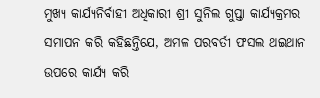ମୁଖ୍ୟ କାର୍ଯ୍ୟନିର୍ବାହୀ ଅଧିକାରୀ ଶ୍ରୀ ସୁନିଲ ଗୁପ୍ତା କାର୍ଯ୍ୟକ୍ରମର ସମାପନ କରି କହିଛନ୍ତିଯେ, ଅମଳ ପରବର୍ତୀ ଫସଲ ଥଇଥାନ ଉପରେ କାର୍ଯ୍ୟ କରି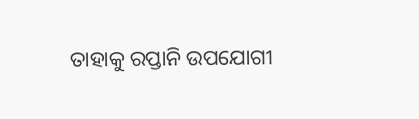ତାହାକୁ ରପ୍ତାନି ଉପଯୋଗୀ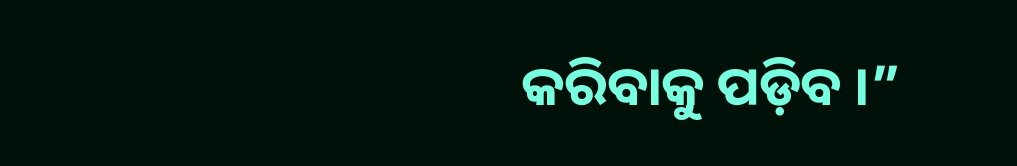କରିବାକୁ ପଡ଼ିବ ।”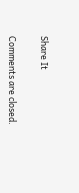Share It

Comments are closed.